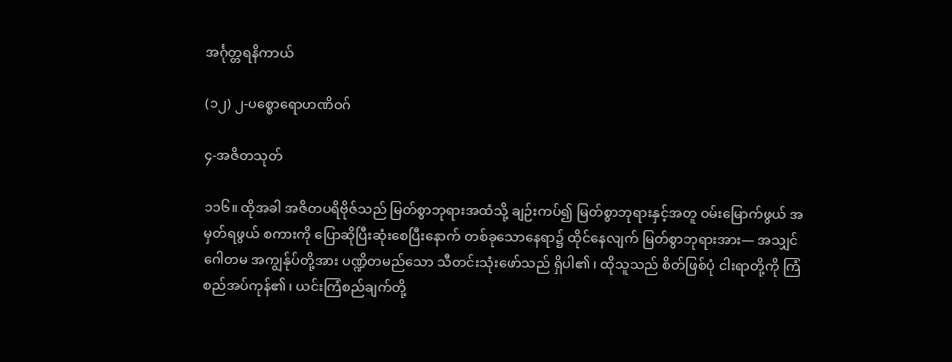အင်္ဂုတ္တရနိကာယ်

(၁၂) ၂-ပစ္စောရောဟဏိဝဂ်

၄-အဇိတသုတ်

၁၁၆။ ထိုအခါ အဇိတပရိဗိုဇ်သည် မြတ်စွာဘုရားအထံသို့ ချဉ်းကပ်၍ မြတ်စွာဘုရားနှင့်အတူ ဝမ်းမြောက်ဖွယ် အမှတ်ရဖွယ် စကားကို ပြောဆိုပြီးဆုံးစေပြီးနောက် တစ်ခုသောနေရာ၌ ထိုင်နေလျက် မြတ်စွာဘုရားအား— အသျှင်ဂေါတမ အကျွန်ုပ်တို့အား ပဏ္ဍိတမည်သော သီတင်းသုံးဖော်သည် ရှိပါ၏၊ ထိုသူသည် စိတ်ဖြစ်ပုံ ငါးရာတို့ကို ကြံစည်အပ်ကုန်၏၊ ယင်းကြံစည်ချက်တို့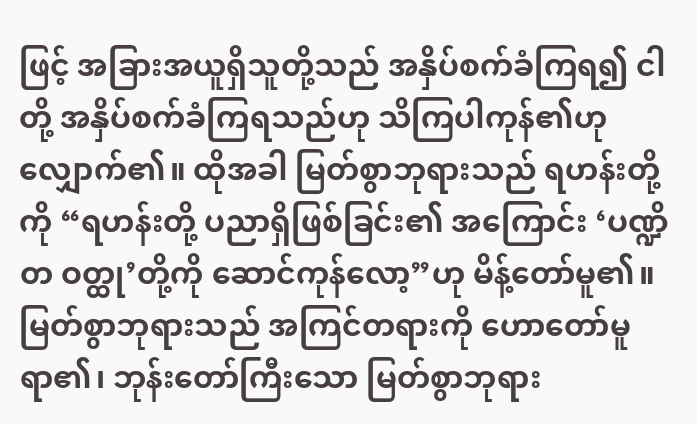ဖြင့် အခြားအယူရှိသူတို့သည် အနှိပ်စက်ခံကြရ၍ ငါတို့ အနှိပ်စက်ခံကြရသည်ဟု သိကြပါကုန်၏ဟု လျှောက်၏။ ထိုအခါ မြတ်စွာဘုရားသည် ရဟန်းတို့ကို “ရဟန်းတို့ ပညာရှိဖြစ်ခြင်း၏ အကြောင်း ‘ပဏ္ဍိတ ဝတ္ထု’တို့ကို ဆောင်ကုန်လော့”ဟု မိန့်တော်မူ၏။ မြတ်စွာဘုရားသည် အကြင်တရားကို ဟောတော်မူရာ၏၊ ဘုန်းတော်ကြီးသော မြတ်စွာဘုရား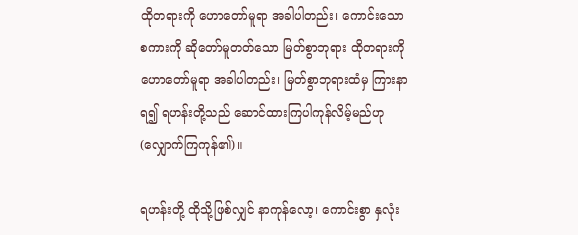ထိုတရားကို ဟောတော်မူရာ အခါပါတည်း၊ ကောင်းသော စကားကို ဆိုတော်မူတတ်သော မြတ်စွာဘုရား ထိုတရားကို ဟောတော်မူရာ အခါပါတည်း၊ မြတ်စွာဘုရားထံမှ ကြားနာရ၍ ရဟန်းတို့သည် ဆောင်ထားကြပါကုန်လိမ့်မည်ဟု (လျှောက်ကြကုန်၏)။

ရဟန်းတို့ ထိုသို့ဖြစ်လျှင် နာကုန်လော့၊ ကောင်းစွာ နှလုံး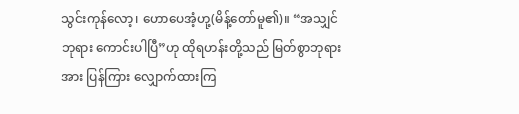သွင်းကုန်လော့၊ ဟောပေအံ့ဟု့(မိန့်တော်မူ၏)။ “အသျှင်ဘုရား ကောင်းပါပြီ”ဟု ထိုရဟန်းတို့သည် မြတ်စွာဘုရားအား ပြန်ကြား လျှောက်ထားကြ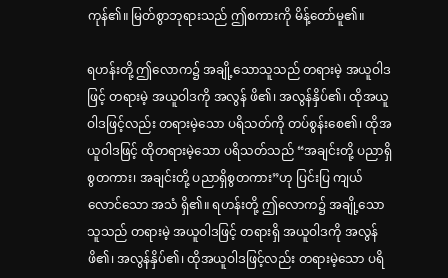ကုန်၏။ မြတ်စွာဘုရားသည် ဤစကားကို မိန့်တော်မူ၏။

ရဟန်းတို့ ဤလောက၌ အချို့သောသူသည် တရားမဲ့ အယူဝါဒဖြင့် တရားမဲ့ အယူဝါဒကို အလွန် ဖိ၏၊ အလွန်နှိပ်၏၊ ထိုအယူဝါဒဖြင့်လည်း တရားမဲ့သော ပရိသတ်ကို တပ်စွန်းစေ၏၊ ထိုအယူဝါဒဖြင့် ထိုတရားမဲ့သော ပရိသတ်သည် “အချင်းတို့ ပညာရှိစွတကား၊ အချင်းတို့ ပညာရှိစွတကား”ဟု ပြင်းပြ ကျယ်လောင်သော အသံ ရှိ၏။ ရဟန်းတို့ ဤလောက၌ အချို့သောသူသည် တရားမဲ့ အယူဝါဒဖြင့် တရားရှိ အယူဝါဒကို အလွန် ဖိ၏၊ အလွန်နှိပ်၏၊ ထိုအယူဝါဒဖြင့်လည်း တရားမဲ့သော ပရိ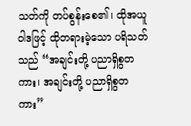သတ်ကို တပ်စွန်းစေ၏၊ ထိုအယူဝါဒဖြင့် ထိုတရားမဲ့သော ပရိသတ်သည် “အချင်းတို့ ပညာရှိစွတကား၊ အချင်းတို့ ပညာရှိစွတကား”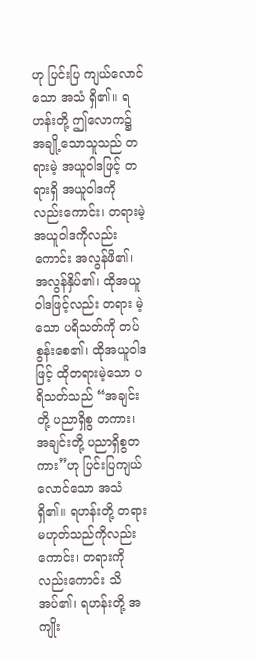ဟု ပြင်းပြ ကျယ်လောင်သော အသံ ရှိ၏။ ရဟန်းတို့ ဤလောက၌ အချို့သောသူသည် တရားမဲ့ အယူဝါဒဖြင့် တရားရှိ အယူဝါဒကိုလည်းကောင်း၊ တရားမဲ့ အယူဝါဒကိုလည်းကောင်း အလွန်ဖိ၏၊ အလွန်နှိပ်၏၊ ထိုအယူဝါဒဖြင့်လည်း တရား မဲ့သော ပရိသတ်ကို တပ်စွန်းစေ၏၊ ထိုအယူဝါဒဖြင့် ထိုတရားမဲ့သော ပရိသတ်သည် “အချင်းတို့ ပညာရှိစွ တကား၊ အချင်းတို့ ပညာရှိစွတကား”ဟု ပြင်းပြကျယ်လောင်သော အသံ ရှိ၏။ ရဟန်းတို့ တရားမဟုတ်သည်ကိုလည်းကောင်း၊ တရားကိုလည်းကောင်း သိအပ်၏၊ ရဟန်းတို့ အကျိုး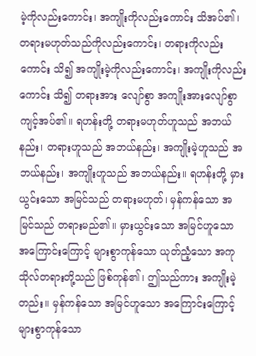မဲ့ကိုလည်းကောင်း၊ အကျိုးကိုလည်းကောင်း သိအပ်၏၊ တရားမဟုတ်သည်ကိုလည်းကောင်း၊ တရားကိုလည်းကောင်း သိ၍ အကျိုးမဲ့ကိုလည်းကောင်း၊ အကျိုးကိုလည်းကောင်း သိ၍ တရားအား လျော်စွာ အကျိုးအားလျော်စွာ ကျင့်အပ်၏။ ရဟန်းတို့ တရားမဟုတ်ဟူသည် အဘယ်နည်း၊ တရားဟူသည် အဘယ်နည်း၊ အကျိုးမဲ့ဟူသည် အဘယ်နည်း၊ အကျိုးဟူသည် အဘယ်နည်း။ ရဟန်းတို့ မှားယွင်းသော အမြင်သည် တရားမဟုတ်၊ မှန်ကန်သော အမြင်သည် တရားမည်၏။ မှားယွင်းသော အမြင်ဟူသော အကြောင်းကြောင့် များစွာကုန်သော ယုတ်ညံ့သော အကုသိုလ်တရားတို့သည် ဖြစ်ကုန်၏၊ ဤသည်ကား အကျိုးမဲ့တည်း။ မှန်ကန်သော အမြင်ဟူသော အကြောင်းကြောင့် များစွာကုန်သော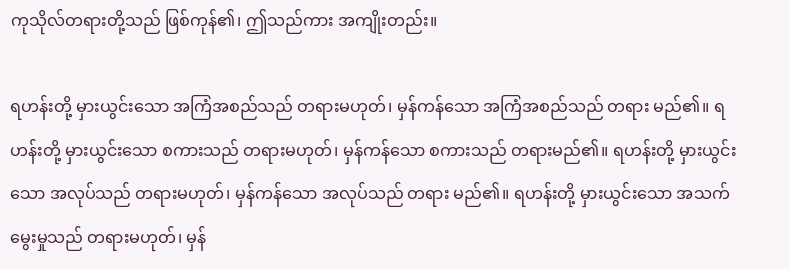ကုသိုလ်တရားတို့သည် ဖြစ်ကုန်၏၊ ဤသည်ကား အကျိုးတည်း။

ရဟန်းတို့ မှားယွင်းသော အကြံအစည်သည် တရားမဟုတ်၊ မှန်ကန်သော အကြံအစည်သည် တရား မည်၏။ ရဟန်းတို့ မှားယွင်းသော စကားသည် တရားမဟုတ်၊ မှန်ကန်သော စကားသည် တရားမည်၏။ ရဟန်းတို့ မှားယွင်းသော အလုပ်သည် တရားမဟုတ်၊ မှန်ကန်သော အလုပ်သည် တရား မည်၏။ ရဟန်းတို့ မှားယွင်းသော အသက်မွေးမှုသည် တရားမဟုတ်၊ မှန်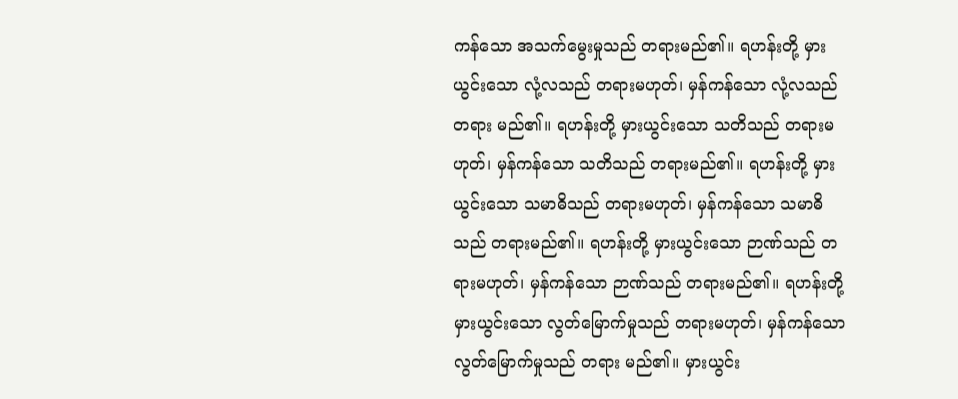ကန်သော အသက်မွေးမှုသည် တရားမည်၏။ ရဟန်းတို့ မှားယွင်းသော လုံ့လသည် တရားမဟုတ်၊ မှန်ကန်သော လုံ့လသည် တရား မည်၏။ ရဟန်းတို့ မှားယွင်းသော သတိသည် တရားမဟုတ်၊ မှန်ကန်သော သတိသည် တရားမည်၏။ ရဟန်းတို့ မှားယွင်းသော သမာဓိသည် တရားမဟုတ်၊ မှန်ကန်သော သမာဓိသည် တရားမည်၏။ ရဟန်းတို့ မှားယွင်းသော ဉာဏ်သည် တရားမဟုတ်၊ မှန်ကန်သော ဉာဏ်သည် တရားမည်၏။ ရဟန်းတို့ မှားယွင်းသော လွတ်မြောက်မှုသည် တရားမဟုတ်၊ မှန်ကန်သော လွတ်မြောက်မှုသည် တရား မည်၏။ မှားယွင်း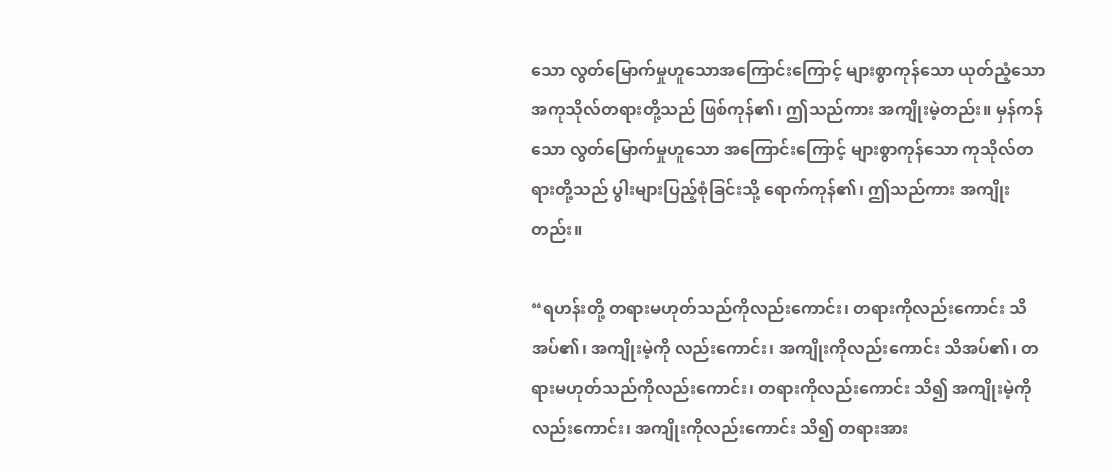သော လွတ်မြောက်မှုဟူသောအကြောင်းကြောင့် များစွာကုန်သော ယုတ်ညံ့သော အကုသိုလ်တရားတို့သည် ဖြစ်ကုန်၏၊ ဤသည်ကား အကျိုးမဲ့တည်း။ မှန်ကန်သော လွတ်မြောက်မှုဟူသော အကြောင်းကြောင့် များစွာကုန်သော ကုသိုလ်တရားတို့သည် ပွါးများပြည့်စုံခြင်းသို့ ရောက်ကုန်၏၊ ဤသည်ကား အကျိုးတည်း။

“ရဟန်းတို့ တရားမဟုတ်သည်ကိုလည်းကောင်း၊ တရားကိုလည်းကောင်း သိအပ်၏၊ အကျိုးမဲ့ကို လည်းကောင်း၊ အကျိုးကိုလည်းကောင်း သိအပ်၏၊ တရားမဟုတ်သည်ကိုလည်းကောင်း၊ တရားကိုလည်းကောင်း သိ၍ အကျိုးမဲ့ကိုလည်းကောင်း၊ အကျိုးကိုလည်းကောင်း သိ၍ တရားအား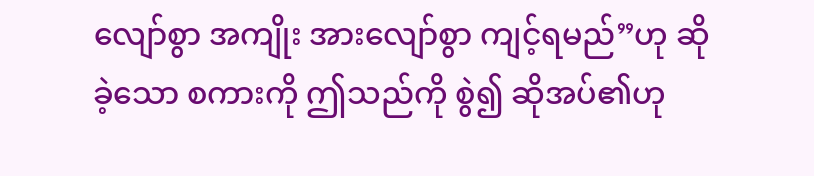လျော်စွာ အကျိုး အားလျော်စွာ ကျင့်ရမည်”ဟု ဆိုခဲ့သော စကားကို ဤသည်ကို စွဲ၍ ဆိုအပ်၏ဟု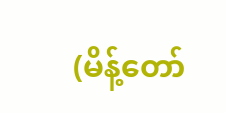(မိန့်တော်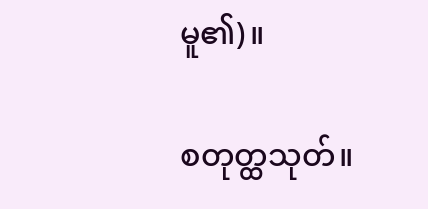မူ၏)။

စတုတ္ထသုတ်။